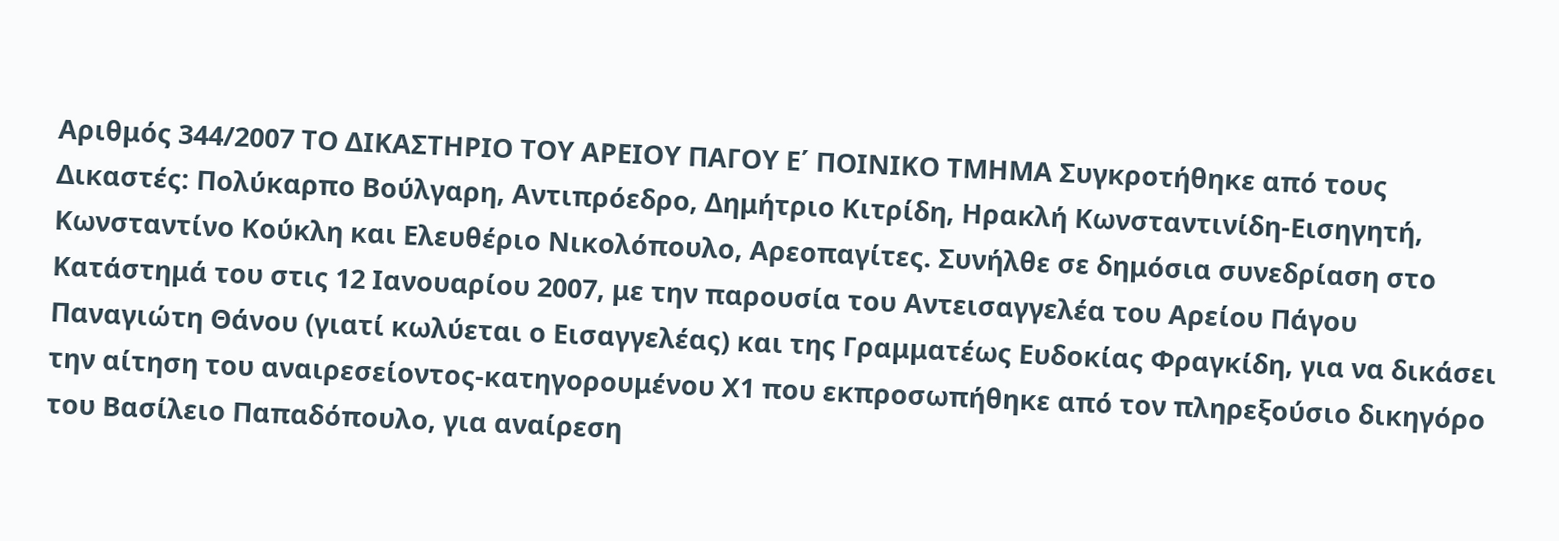Αριθμός 344/2007 ΤΟ ΔΙΚΑΣΤΗΡΙΟ ΤΟΥ ΑΡΕΙΟΥ ΠΑΓΟΥ Ε΄ ΠΟΙΝΙΚΟ ΤΜΗΜΑ Συγκροτήθηκε από τους Δικαστές: Πολύκαρπο Βούλγαρη, Αντιπρόεδρο, Δημήτριο Κιτρίδη, Ηρακλή Κωνσταντινίδη-Εισηγητή, Κωνσταντίνο Κούκλη και Ελευθέριο Νικολόπουλο, Αρεοπαγίτες. Συνήλθε σε δημόσια συνεδρίαση στο Κατάστημά του στις 12 Ιανουαρίου 2007, με την παρουσία του Αντεισαγγελέα του Αρείου Πάγου Παναγιώτη Θάνου (γιατί κωλύεται ο Εισαγγελέας) και της Γραμματέως Ευδοκίας Φραγκίδη, για να δικάσει την αίτηση του αναιρεσείοντος-κατηγορουμένου Χ1 που εκπροσωπήθηκε από τον πληρεξούσιο δικηγόρο του Βασίλειο Παπαδόπουλο, για αναίρεση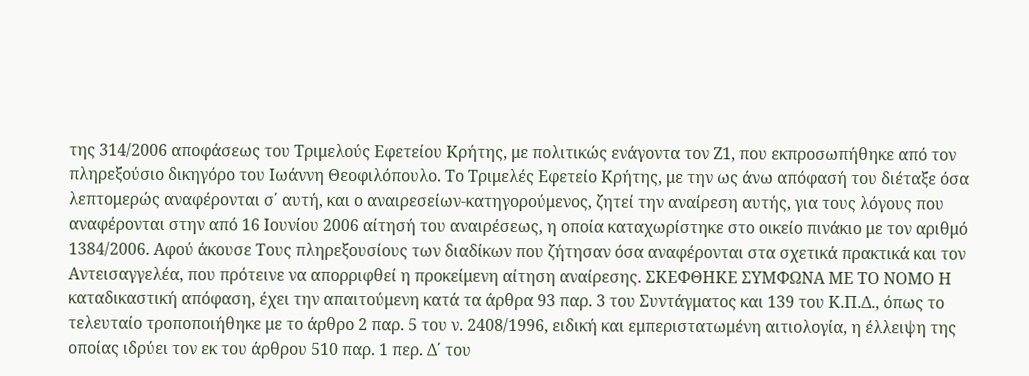της 314/2006 αποφάσεως του Τριμελούς Εφετείου Κρήτης, με πολιτικώς ενάγοντα τον Ζ1, που εκπροσωπήθηκε από τον πληρεξούσιο δικηγόρο του Ιωάννη Θεοφιλόπουλο. Το Τριμελές Εφετείο Κρήτης, με την ως άνω απόφασή του διέταξε όσα λεπτομερώς αναφέρονται σ΄ αυτή, και ο αναιρεσείων-κατηγορούμενος, ζητεί την αναίρεση αυτής, για τους λόγους που αναφέρονται στην από 16 Ιουνίου 2006 αίτησή του αναιρέσεως, η οποία καταχωρίστηκε στο οικείο πινάκιο με τον αριθμό 1384/2006. Αφού άκουσε Τους πληρεξουσίους των διαδίκων που ζήτησαν όσα αναφέρονται στα σχετικά πρακτικά και τον Αντεισαγγελέα, που πρότεινε να απορριφθεί η προκείμενη αίτηση αναίρεσης. ΣΚΕΦΘΗΚΕ ΣΥΜΦΩΝΑ ΜΕ ΤΟ ΝΟΜΟ Η καταδικαστική απόφαση, έχει την απαιτούμενη κατά τα άρθρα 93 παρ. 3 του Συντάγματος και 139 του Κ.Π.Δ., όπως το τελευταίο τροποποιήθηκε με το άρθρο 2 παρ. 5 του ν. 2408/1996, ειδική και εμπεριστατωμένη αιτιολογία, η έλλειψη της οποίας ιδρύει τον εκ του άρθρου 510 παρ. 1 περ. Δ΄ του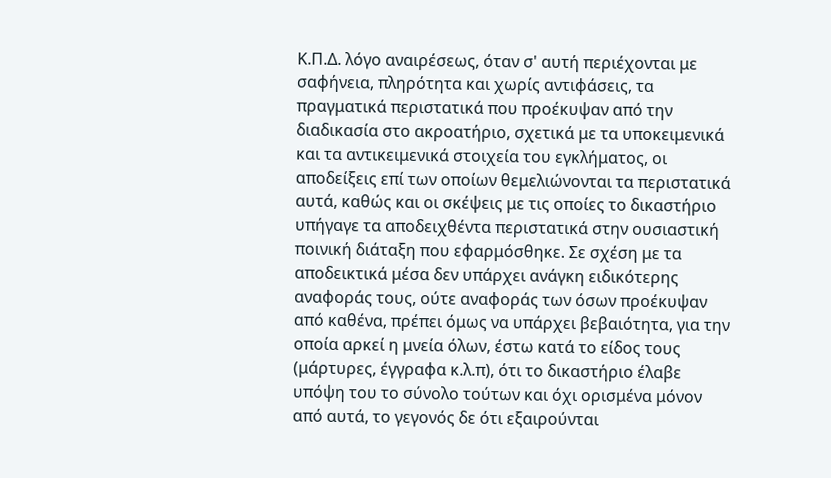Κ.Π.Δ. λόγο αναιρέσεως, όταν σ' αυτή περιέχονται με σαφήνεια, πληρότητα και χωρίς αντιφάσεις, τα πραγματικά περιστατικά που προέκυψαν από την διαδικασία στο ακροατήριο, σχετικά με τα υποκειμενικά και τα αντικειμενικά στοιχεία του εγκλήματος, οι αποδείξεις επί των οποίων θεμελιώνονται τα περιστατικά αυτά, καθώς και οι σκέψεις με τις οποίες το δικαστήριο υπήγαγε τα αποδειχθέντα περιστατικά στην ουσιαστική ποινική διάταξη που εφαρμόσθηκε. Σε σχέση με τα αποδεικτικά μέσα δεν υπάρχει ανάγκη ειδικότερης αναφοράς τους, ούτε αναφοράς των όσων προέκυψαν από καθένα, πρέπει όμως να υπάρχει βεβαιότητα, για την οποία αρκεί η μνεία όλων, έστω κατά το είδος τους (μάρτυρες, έγγραφα κ.λ.π), ότι το δικαστήριο έλαβε υπόψη του το σύνολο τούτων και όχι ορισμένα μόνον από αυτά, το γεγονός δε ότι εξαιρούνται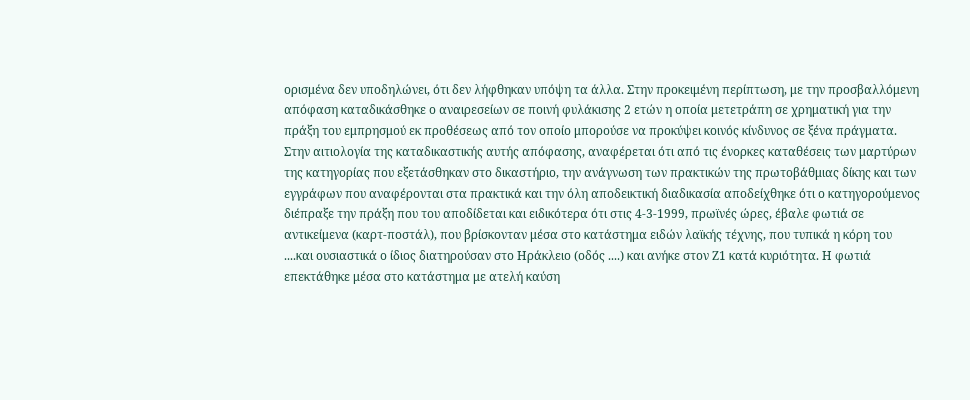ορισμένα δεν υποδηλώνει, ότι δεν λήφθηκαν υπόψη τα άλλα. Στην προκειμένη περίπτωση, με την προσβαλλόμενη απόφαση καταδικάσθηκε ο αναιρεσείων σε ποινή φυλάκισης 2 ετών η οποία μετετράπη σε χρηματική για την πράξη του εμπρησμού εκ προθέσεως από τον οποίο μπορούσε να προκύψει κοινός κίνδυνος σε ξένα πράγματα. Στην αιτιολογία της καταδικαστικής αυτής απόφασης, αναφέρεται ότι από τις ένορκες καταθέσεις των μαρτύρων της κατηγορίας που εξετάσθηκαν στο δικαστήριο, την ανάγνωση των πρακτικών της πρωτοβάθμιας δίκης και των εγγράφων που αναφέρονται στα πρακτικά και την όλη αποδεικτική διαδικασία αποδείχθηκε ότι ο κατηγορούμενος διέπραξε την πράξη που του αποδίδεται και ειδικότερα ότι στις 4-3-1999, πρωϊνές ώρες, έβαλε φωτιά σε αντικείμενα (καρτ-ποστάλ), που βρίσκονταν μέσα στο κατάστημα ειδών λαϊκής τέχνης, που τυπικά η κόρη του ....και ουσιαστικά ο ίδιος διατηρούσαν στο Ηράκλειο (οδός ....) και ανήκε στον Ζ1 κατά κυριότητα. Η φωτιά επεκτάθηκε μέσα στο κατάστημα με ατελή καύση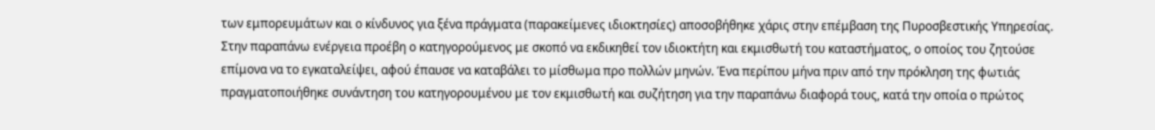των εμπορευμάτων και ο κίνδυνος για ξένα πράγματα (παρακείμενες ιδιοκτησίες) αποσοβήθηκε χάρις στην επέμβαση της Πυροσβεστικής Υπηρεσίας. Στην παραπάνω ενέργεια προέβη ο κατηγορούμενος με σκοπό να εκδικηθεί τον ιδιοκτήτη και εκμισθωτή του καταστήματος, ο οποίος του ζητούσε επίμονα να το εγκαταλείψει, αφού έπαυσε να καταβάλει το μίσθωμα προ πολλών μηνών. Ένα περίπου μήνα πριν από την πρόκληση της φωτιάς πραγματοποιήθηκε συνάντηση του κατηγορουμένου με τον εκμισθωτή και συζήτηση για την παραπάνω διαφορά τους, κατά την οποία ο πρώτος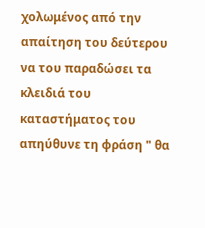χολωμένος από την απαίτηση του δεύτερου να του παραδώσει τα κλειδιά του καταστήματος του απηύθυνε τη φράση " θα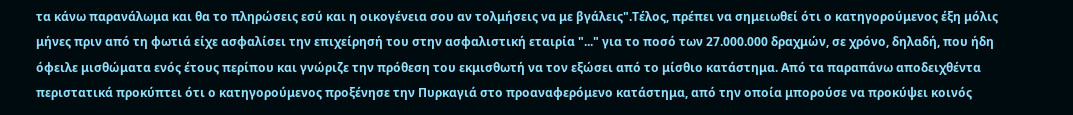τα κάνω παρανάλωμα και θα το πληρώσεις εσύ και η οικογένεια σου αν τολμήσεις να με βγάλεις".Τέλος, πρέπει να σημειωθεί ότι ο κατηγορούμενος έξη μόλις μήνες πριν από τη φωτιά είχε ασφαλίσει την επιχείρησή του στην ασφαλιστική εταιρία "..." για το ποσό των 27.000.000 δραχμών, σε χρόνο, δηλαδή, που ήδη όφειλε μισθώματα ενός έτους περίπου και γνώριζε την πρόθεση του εκμισθωτή να τον εξώσει από το μίσθιο κατάστημα. Από τα παραπάνω αποδειχθέντα περιστατικά προκύπτει ότι ο κατηγορούμενος προξένησε την Πυρκαγιά στο προαναφερόμενο κατάστημα, από την οποία μπορούσε να προκύψει κοινός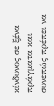κίνδυνος σε ξένα πράγματα και συνεπώς πρέπει να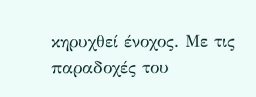κηρυχθεί ένοχος. Με τις παραδοχές του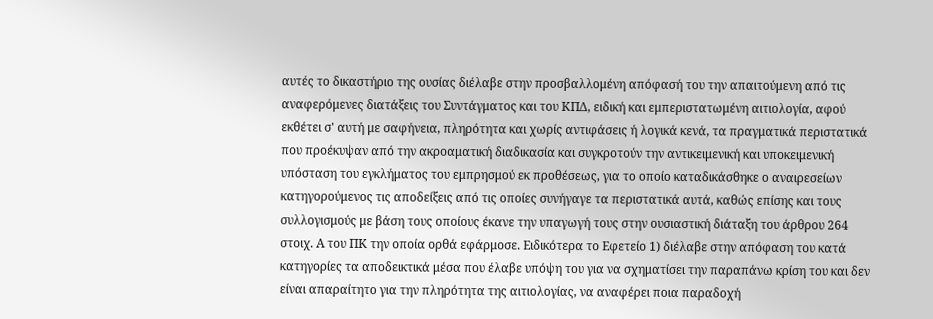αυτές το δικαστήριο της ουσίας διέλαβε στην προσβαλλομένη απόφασή του την απαιτούμενη από τις αναφερόμενες διατάξεις του Συντάγματος και του ΚΠΔ, ειδική και εμπεριστατωμένη αιτιολογία, αφού εκθέτει σ' αυτή με σαφήνεια, πληρότητα και χωρίς αντιφάσεις ή λογικά κενά, τα πραγματικά περιστατικά που προέκυψαν από την ακροαματική διαδικασία και συγκροτούν την αντικειμενική και υποκειμενική υπόσταση του εγκλήματος του εμπρησμού εκ προθέσεως, για το οποίο καταδικάσθηκε ο αναιρεσείων κατηγορούμενος τις αποδείξεις από τις οποίες συνήγαγε τα περιστατικά αυτά, καθώς επίσης και τους συλλογισμούς με βάση τους οποίους έκανε την υπαγωγή τους στην ουσιαστική διάταξη του άρθρου 264 στοιχ. Α του ΠΚ την οποία ορθά εφάρμοσε. Ειδικότερα το Εφετείο 1) διέλαβε στην απόφαση του κατά κατηγορίες τα αποδεικτικά μέσα που έλαβε υπόψη του για να σχηματίσει την παραπάνω κρίση του και δεν είναι απαραίτητο για την πληρότητα της αιτιολογίας, να αναφέρει ποια παραδοχή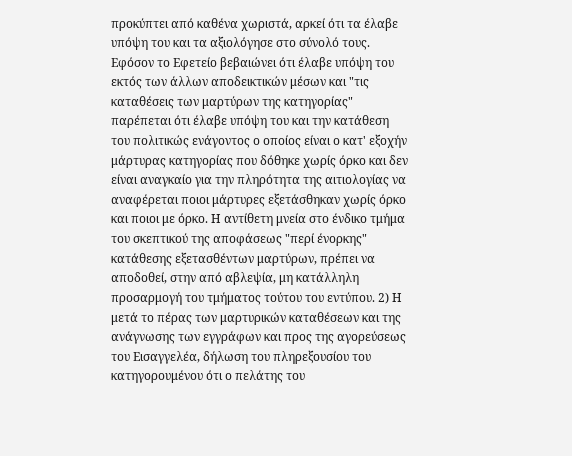προκύπτει από καθένα χωριστά, αρκεί ότι τα έλαβε υπόψη του και τα αξιολόγησε στο σύνολό τους. Εφόσον το Εφετείο βεβαιώνει ότι έλαβε υπόψη του εκτός των άλλων αποδεικτικών μέσων και "τις καταθέσεις των μαρτύρων της κατηγορίας" παρέπεται ότι έλαβε υπόψη του και την κατάθεση του πολιτικώς ενάγοντος ο οποίος είναι ο κατ' εξοχήν μάρτυρας κατηγορίας που δόθηκε χωρίς όρκο και δεν είναι αναγκαίο για την πληρότητα της αιτιολογίας να αναφέρεται ποιοι μάρτυρες εξετάσθηκαν χωρίς όρκο και ποιοι με όρκο. Η αντίθετη μνεία στο ένδικο τμήμα του σκεπτικού της αποφάσεως "περί ένορκης" κατάθεσης εξετασθέντων μαρτύρων, πρέπει να αποδοθεί, στην από αβλεψία, μη κατάλληλη προσαρμογή του τμήματος τούτου του εντύπου. 2) Η μετά το πέρας των μαρτυρικών καταθέσεων και της ανάγνωσης των εγγράφων και προς της αγορεύσεως του Εισαγγελέα, δήλωση του πληρεξουσίου του κατηγορουμένου ότι ο πελάτης του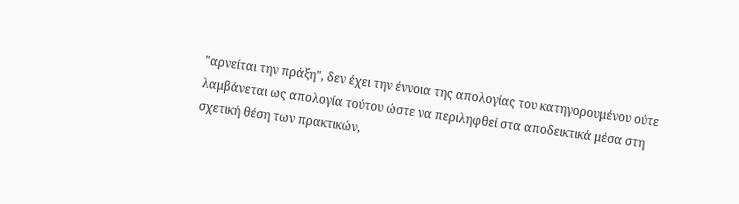"αρνείται την πράξη", δεν έχει την έννοια της απολογίας του κατηγορουμένου ούτε λαμβάνεται ως απολογία τούτου ώστε να περιληφθεί στα αποδεικτικά μέσα στη σχετική θέση των πρακτικών,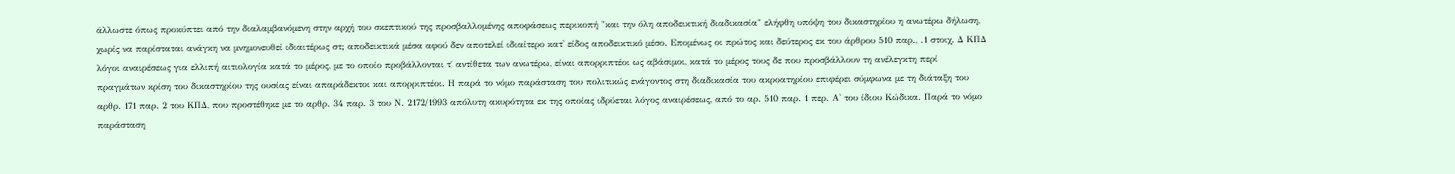άλλωστε όπως προκύπτει από την διαλαμβανόμενη στην αρχή του σκεπτικού της προσβαλλομένης αποφάσεως περικοπή "και την όλη αποδεικτική διαδικασία" ελήφθη υπόψη του δικαστηρίου η ανωτέρω δήλωση, χωρίς να παρίσταται ανάγκη να μνημονευθεί ιδιαιτέρως στ; αποδεικτικά μέσα αφού δεν αποτελεί ιδιαίτερο κατ' είδος αποδεικτικό μέσο. Επομένως οι πρώτος και δεύτερος εκ του άρθρου 510 παρ., .1 στοιχ. Δ ΚΠΔ λόγοι αναιρέσεως για ελλιπή αιτιολογία κατά το μέρος, με το οποίο προβάλλονται τ΄ αντίθετα των ανωτέρω, είναι απορριπτέοι ως αβάσιμοι, κατά το μέρος τους δε που προσβάλλουν τη ανέλεγκτη περί πραγμάτων κρίση του δικαστηρίου της ουσίας είναι απαράδεκτοι και απορριπτέοι. Η παρά το νόμο παράσταση του πολιτικώς ενάγοντος στη διαδικασία του ακροατηρίου επιφέρει σύμφωνα με τη διάταξη του αρθρ. 171 παρ. 2 του ΚΠΔ, που προστέθηκε με το αρθρ. 34 παρ. 3 του Ν. 2172/1993 απόλυτη ακυρότητα εκ της οποίας ιδρύεται λόγος αναιρέσεως, από το αρ. 510 παρ. 1 περ. Α' του ίδιου Κώδικα. Παρά το νόμο παράσταση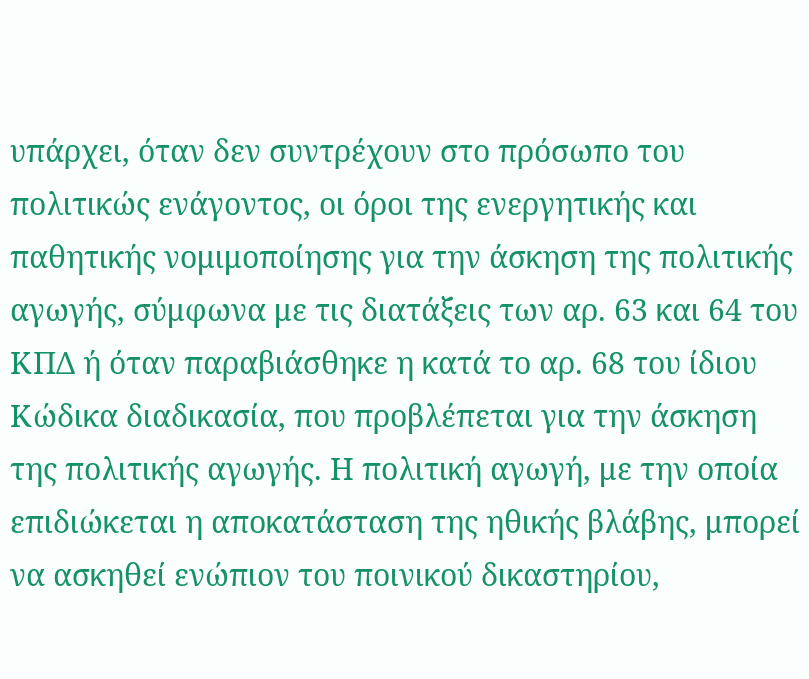υπάρχει, όταν δεν συντρέχουν στο πρόσωπο του πολιτικώς ενάγοντος, οι όροι της ενεργητικής και παθητικής νομιμοποίησης για την άσκηση της πολιτικής αγωγής, σύμφωνα με τις διατάξεις των αρ. 63 και 64 του ΚΠΔ ή όταν παραβιάσθηκε η κατά το αρ. 68 του ίδιου Κώδικα διαδικασία, που προβλέπεται για την άσκηση της πολιτικής αγωγής. Η πολιτική αγωγή, με την οποία επιδιώκεται η αποκατάσταση της ηθικής βλάβης, μπορεί να ασκηθεί ενώπιον του ποινικού δικαστηρίου,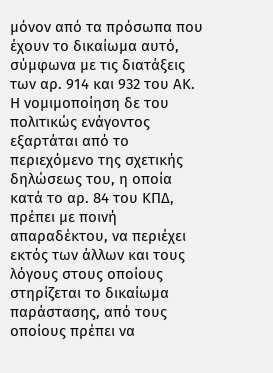μόνον από τα πρόσωπα που έχουν το δικαίωμα αυτό, σύμφωνα με τις διατάξεις των αρ. 914 και 932 του ΑΚ. Η νομιμοποίηση δε του πολιτικώς ενάγοντος εξαρτάται από το περιεχόμενο της σχετικής δηλώσεως του, η οποία κατά το αρ. 84 του ΚΠΔ, πρέπει με ποινή απαραδέκτου, να περιέχει εκτός των άλλων και τους λόγους στους οποίους στηρίζεται το δικαίωμα παράστασης, από τους οποίους πρέπει να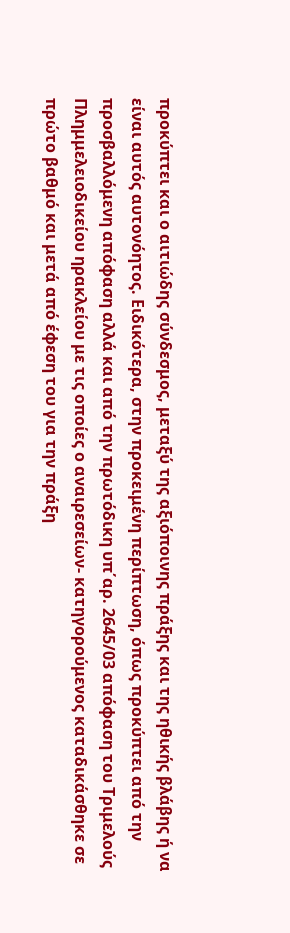προκύπτει και ο αιτιώδης σύνδεσμος, μεταξύ της αξιόποινης πράξης και της ηθικής βλάβης ή να είναι αυτός αυτονόητος. Ειδικότερα, στην προκειμένη περίπτωση, όπως προκύπτει από την προσβαλλόμενη απόφαση αλλά και από την πρωτόδικη υπ΄αρ. 2645/03 απόφαση του Τριμελούς Πλημμελειοδικείου ηρακλείου με τις οποίες ο αναιρεσείων- κατηγορούμενος καταδικάσθηκε σε πρώτο βαθμό και μετά από έφεση του για την πράξη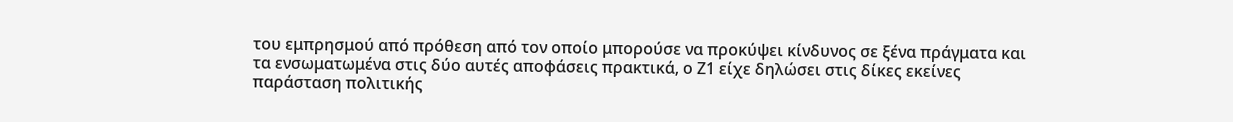του εμπρησμού από πρόθεση από τον οποίο μπορούσε να προκύψει κίνδυνος σε ξένα πράγματα και τα ενσωματωμένα στις δύο αυτές αποφάσεις πρακτικά, ο Ζ1 είχε δηλώσει στις δίκες εκείνες παράσταση πολιτικής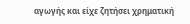αγωγής και είχε ζητήσει χρηματική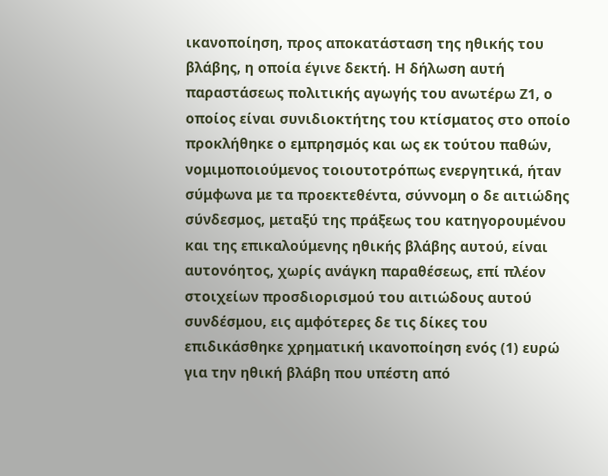ικανοποίηση, προς αποκατάσταση της ηθικής του βλάβης, η οποία έγινε δεκτή. Η δήλωση αυτή παραστάσεως πολιτικής αγωγής του ανωτέρω Ζ1, ο οποίος είναι συνιδιοκτήτης του κτίσματος στο οποίο προκλήθηκε ο εμπρησμός και ως εκ τούτου παθών, νομιμοποιούμενος τοιουτοτρόπως ενεργητικά, ήταν σύμφωνα με τα προεκτεθέντα, σύννομη ο δε αιτιώδης σύνδεσμος, μεταξύ της πράξεως του κατηγορουμένου και της επικαλούμενης ηθικής βλάβης αυτού, είναι αυτονόητος, χωρίς ανάγκη παραθέσεως, επί πλέον στοιχείων προσδιορισμού του αιτιώδους αυτού συνδέσμου, εις αμφότερες δε τις δίκες του επιδικάσθηκε χρηματική ικανοποίηση ενός (1) ευρώ για την ηθική βλάβη που υπέστη από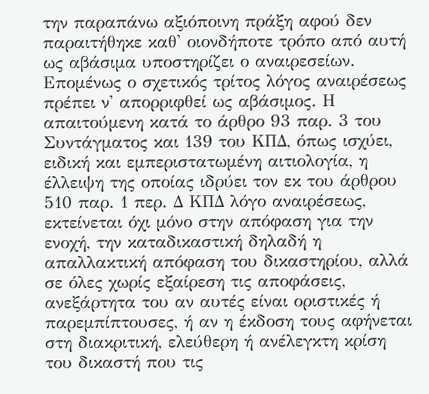την παραπάνω αξιόποινη πράξη αφού δεν παραιτήθηκε καθ' οιονδήποτε τρόπο από αυτή ως αβάσιμα υποστηρίζει ο αναιρεσείων. Επομένως ο σχετικός τρίτος λόγος αναιρέσεως πρέπει ν' απορριφθεί ως αβάσιμος. Η απαιτούμενη κατά το άρθρο 93 παρ. 3 του Συντάγματος και 139 του ΚΠΔ, όπως ισχύει, ειδική και εμπεριστατωμένη αιτιολογία, η έλλειψη της οποίας ιδρύει τον εκ του άρθρου 510 παρ. 1 περ. Δ ΚΠΔ λόγο αναιρέσεως, εκτείνεται όχι μόνο στην απόφαση για την ενοχή, την καταδικαστική δηλαδή η απαλλακτική απόφαση του δικαστηρίου, αλλά σε όλες χωρίς εξαίρεση τις αποφάσεις, ανεξάρτητα του αν αυτές είναι οριστικές ή παρεμπίπτουσες, ή αν η έκδοση τους αφήνεται στη διακριτική, ελεύθερη ή ανέλεγκτη κρίση του δικαστή που τις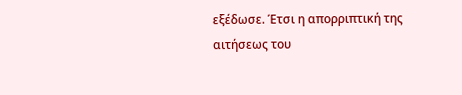εξέδωσε. Έτσι η απορριπτική της αιτήσεως του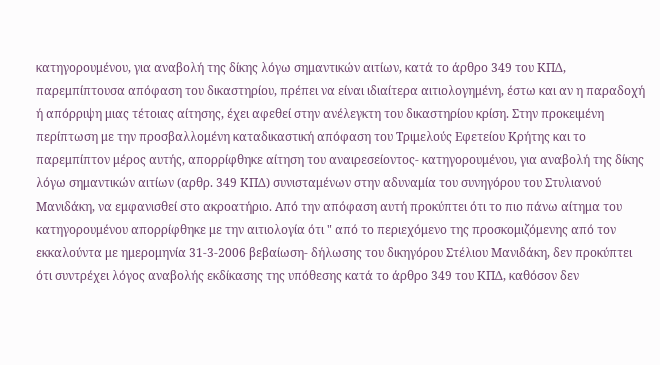κατηγορουμένου, για αναβολή της δίκης λόγω σημαντικών αιτίων, κατά το άρθρο 349 του ΚΠΔ, παρεμπίπτουσα απόφαση του δικαστηρίου, πρέπει να είναι ιδιαίτερα αιτιολογημένη, έστω και αν η παραδοχή ή απόρριψη μιας τέτοιας αίτησης, έχει αφεθεί στην ανέλεγκτη του δικαστηρίου κρίση. Στην προκειμένη περίπτωση με την προσβαλλομένη καταδικαστική απόφαση του Τριμελούς Εφετείου Κρήτης και το παρεμπίπτον μέρος αυτής, απορρίφθηκε αίτηση του αναιρεσείοντος- κατηγορουμένου, για αναβολή της δίκης λόγω σημαντικών αιτίων (αρθρ. 349 ΚΠΔ) συνισταμένων στην αδυναμία του συνηγόρου του Στυλιανού Μανιδάκη, να εμφανισθεί στο ακροατήριο. Από την απόφαση αυτή προκύπτει ότι το πιο πάνω αίτημα του κατηγορουμένου απορρίφθηκε με την αιτιολογία ότι " από το περιεχόμενο της προσκομιζόμενης από τον εκκαλούντα με ημερομηνία 31-3-2006 βεβαίωση- δήλωσης του δικηγόρου Στέλιου Μανιδάκη, δεν προκύπτει ότι συντρέχει λόγος αναβολής εκδίκασης της υπόθεσης κατά το άρθρο 349 του ΚΠΔ, καθόσον δεν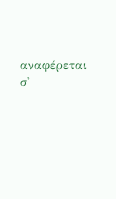αναφέρεται σ'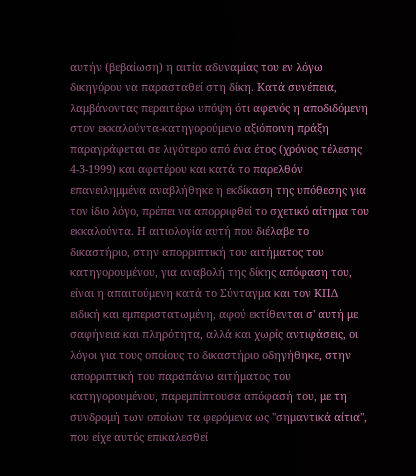αυτήν (βεβαίωση) η αιτία αδυναμίας του εν λόγω δικηγόρου να παρασταθεί στη δίκη. Κατά συνέπεια, λαμβάνοντας περαιτέρω υπόψη ότι αφενός η αποδιδόμενη στον εκκαλούντα-κατηγορούμενο αξιόποινη πράξη παραγράφεται σε λιγότερο από ένα έτος (χρόνος τέλεσης 4-3-1999) και αφετέρου και κατά το παρελθόν επανειλημμένα αναβλήθηκε η εκδίκαση της υπόθεσης για τον ίδιο λόγο, πρέπει να απορριφθεί το σχετικό αίτημα του εκκαλούντα. Η αιτιολογία αυτή που διέλαβε το δικαστήριο, στην απορριπτική του αιτήματος του κατηγορουμένου, για αναβολή της δίκης απόφαση του, είναι η απαιτούμενη κατά το Σύνταγμα και τον ΚΠΔ ειδική και εμπεριστατωμένη, αφού εκτίθενται σ' αυτή με σαφήνεια και πληρότητα, αλλά και χωρίς αντιφάσεις, οι λόγοι για τους οποίους το δικαστήριο οδηγήθηκε, στην απορριπτική του παραπάνω αιτήματος του κατηγορουμένου, παρεμπίπτουσα απόφασή του, με τη συνδρομή των οποίων τα φερόμενα ως "σημαντικά αίτια", που είχε αυτός επικαλεσθεί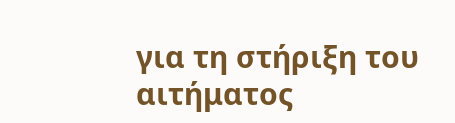για τη στήριξη του αιτήματος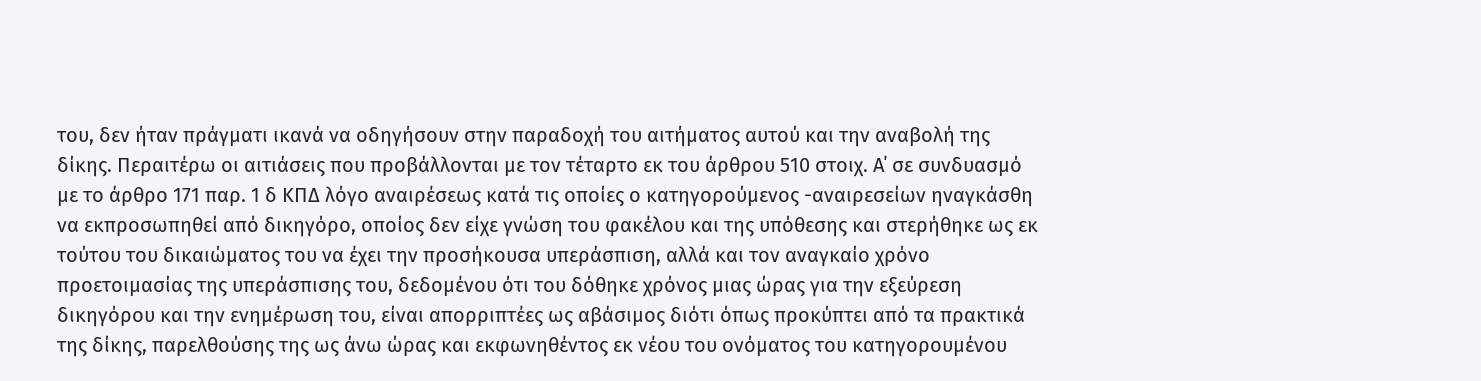του, δεν ήταν πράγματι ικανά να οδηγήσουν στην παραδοχή του αιτήματος αυτού και την αναβολή της δίκης. Περαιτέρω οι αιτιάσεις που προβάλλονται με τον τέταρτο εκ του άρθρου 510 στοιχ. Α΄ σε συνδυασμό με το άρθρο 171 παρ. 1 δ ΚΠΔ λόγο αναιρέσεως κατά τις οποίες ο κατηγορούμενος -αναιρεσείων ηναγκάσθη να εκπροσωπηθεί από δικηγόρο, οποίος δεν είχε γνώση του φακέλου και της υπόθεσης και στερήθηκε ως εκ τούτου του δικαιώματος του να έχει την προσήκουσα υπεράσπιση, αλλά και τον αναγκαίο χρόνο προετοιμασίας της υπεράσπισης του, δεδομένου ότι του δόθηκε χρόνος μιας ώρας για την εξεύρεση δικηγόρου και την ενημέρωση του, είναι απορριπτέες ως αβάσιμος διότι όπως προκύπτει από τα πρακτικά της δίκης, παρελθούσης της ως άνω ώρας και εκφωνηθέντος εκ νέου του ονόματος του κατηγορουμένου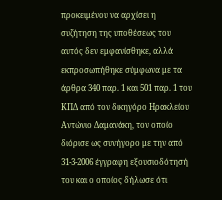προκειμένου να αρχίσει η συζήτηση της υποθέσεως του αυτός δεν εμφανίσθηκε, αλλά εκπροσωπήθηκε σύμφωνα με τα άρθρα 340 παρ. 1 και 501 παρ. 1 του ΚΠΔ από τον δικηγόρο Ηρακλείου Αντώνιο Δαμανάκη, τον οποίο διόρισε ως συνήγορο με την από 31-3-2006 έγγραφη εξουσιοδότησή του και ο οποίος δήλωσε ότι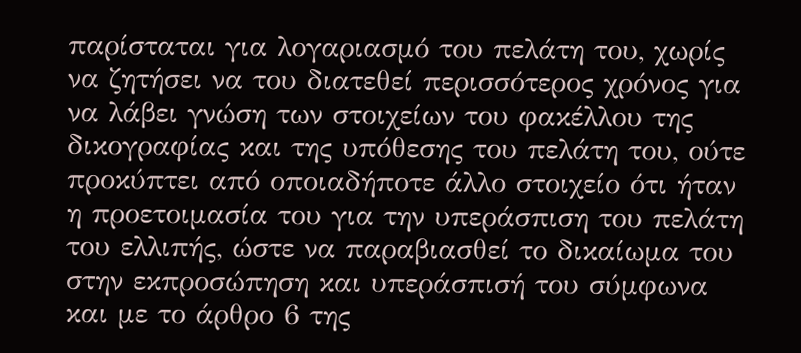παρίσταται για λογαριασμό του πελάτη του, χωρίς να ζητήσει να του διατεθεί περισσότερος χρόνος για να λάβει γνώση των στοιχείων του φακέλλου της δικογραφίας και της υπόθεσης του πελάτη του, ούτε προκύπτει από οποιαδήποτε άλλο στοιχείο ότι ήταν η προετοιμασία του για την υπεράσπιση του πελάτη του ελλιπής, ώστε να παραβιασθεί το δικαίωμα του στην εκπροσώπηση και υπεράσπισή του σύμφωνα και με το άρθρο 6 της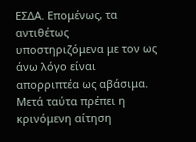ΕΣΔΑ. Επομένως, τα αντιθέτως υποστηριζόμενα με τον ως άνω λόγο είναι απορριπτέα ως αβάσιμα. Μετά ταύτα πρέπει η κρινόμενη αίτηση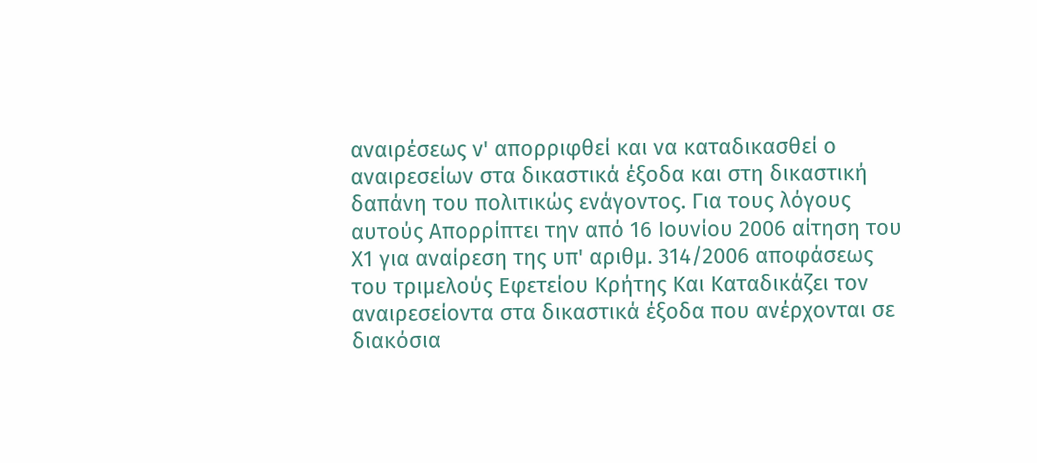αναιρέσεως ν' απορριφθεί και να καταδικασθεί ο αναιρεσείων στα δικαστικά έξοδα και στη δικαστική δαπάνη του πολιτικώς ενάγοντος. Για τους λόγους αυτούς Απορρίπτει την από 16 Ιουνίου 2006 αίτηση του Χ1 για αναίρεση της υπ' αριθμ. 314/2006 αποφάσεως του τριμελούς Εφετείου Κρήτης Και Καταδικάζει τον αναιρεσείοντα στα δικαστικά έξοδα που ανέρχονται σε διακόσια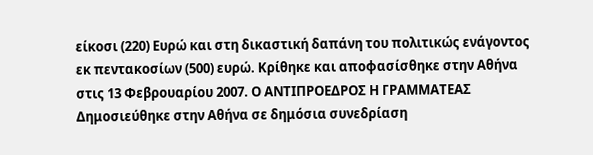είκοσι (220) Ευρώ και στη δικαστική δαπάνη του πολιτικώς ενάγοντος εκ πεντακοσίων (500) ευρώ. Κρίθηκε και αποφασίσθηκε στην Αθήνα στις 13 Φεβρουαρίου 2007. Ο ΑΝΤΙΠΡΟΕΔΡΟΣ Η ΓΡΑΜΜΑΤΕΑΣ Δημοσιεύθηκε στην Αθήνα σε δημόσια συνεδρίαση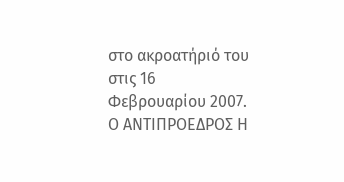στο ακροατήριό του στις 16 Φεβρουαρίου 2007. Ο ΑΝΤΙΠΡΟΕΔΡΟΣ Η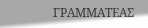ΓΡΑΜΜΑΤΕΑΣ